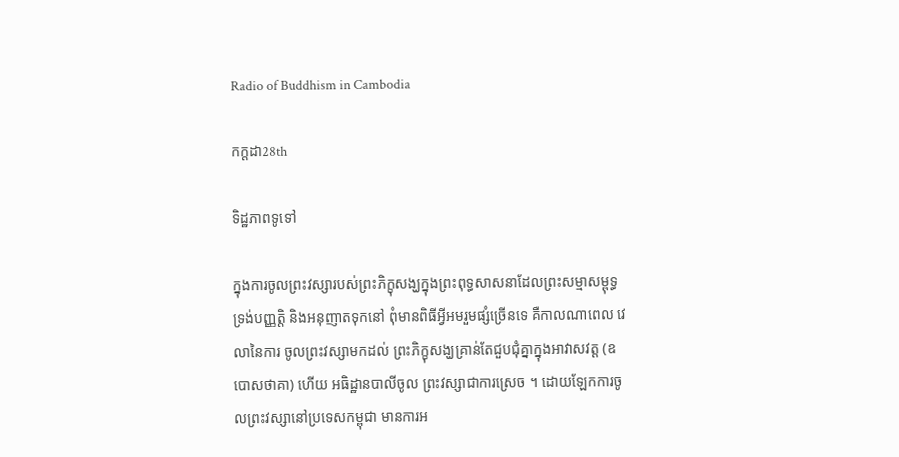Radio of Buddhism in Cambodia

កក្តដា28th

ទិដ្ឋភាពទូទៅ

ក្នុងការចូលព្រះវស្សារបស់ព្រះភិក្ខុសង្ឃក្នុងព្រះពុទ្ធសាសនាដែលព្រះសម្មាសម្ពុទ្ធទ្រង់បញ្ញត្តិ និងអនុញាតទុកនៅ ពុំមានពិធីអ្វីអមរួមផ្សំច្រើនទេ គឺកាលណាពេល វេលានៃការ ចូលព្រះវស្សាមកដល់ ព្រះភិក្ខុសង្ឃគ្រាន់តែជួបជុំគ្នាក្នុងអាវាសវត្ត (ឧបោសថាគា) ហើយ អធិដ្ឋានបាលីចូល ព្រះវស្សាជាការស្រេច ។ ដោយឡែកការចូលព្រះវស្សានៅប្រទេសកម្ពុជា មានការអ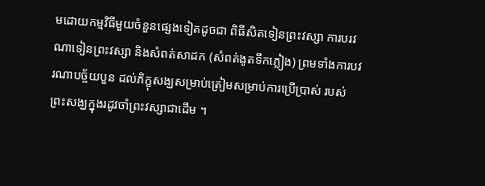មដោយកម្មវិធីមួយចំនួនផ្សេងទៀតដូចជា ពិធីសិតទៀនព្រះវស្សា ការបរវណាទៀនព្រះវស្សា និងសំពត់សាដក (សំពត់ងូតទឹកភ្លៀង) ព្រមទាំងការបវរណាបច្ច័យបួន ដល់ភិក្ខុសង្ឃសម្រាប់ត្រៀមសម្រាប់ការប្រើប្រាស់ របស់ព្រះសង្ឃក្នុងរដូវចាំព្រះវស្សាជាដើម ។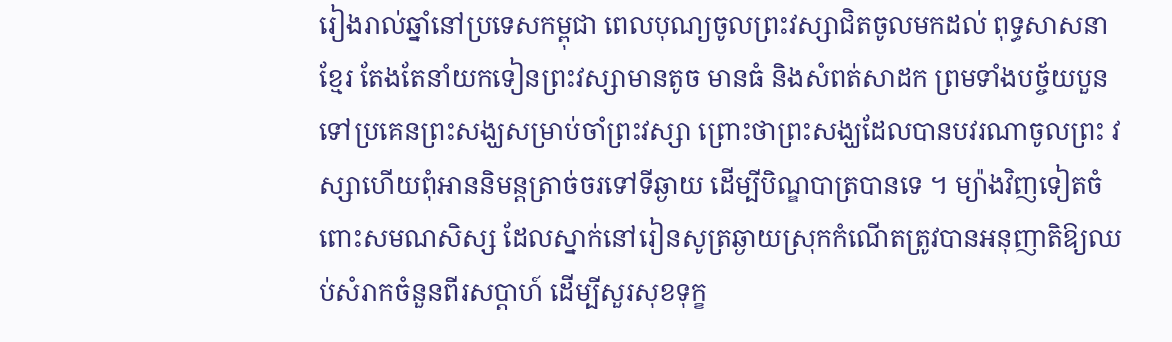រៀងរាល់ឆ្នាំនៅប្រទេសកម្ពុជា ពេលបុណ្យចូលព្រះវស្សាជិតចូលមកដល់ ពុទ្ធសាសនាខ្មែរ តែងតែនាំយកទៀនព្រះវស្សាមានតូច មានធំ និងសំពត់សាដក ព្រមទាំងបច្ច័យបួន ទៅប្រគេនព្រះសង្ឃសម្រាប់ចាំព្រះវស្សា ព្រោះថាព្រះសង្ឃដែលបានបវរណាចូលព្រះ វស្សាហើយពុំអាននិមន្តត្រាច់ចរទៅទីឆ្ងាយ ដើម្បីបិណ្ឌបាត្របានទេ ។ ម្យ៉ាងវិញទៀតចំពោះសមណសិស្ស ដែលស្នាក់នៅរៀនសូត្រឆ្ងាយស្រុកកំណើតត្រូវបានអនុញាតិឱ្យឈប់សំរាកចំនួនពីរសប្តាហ៍ ដើម្បីសួរសុខទុក្ខ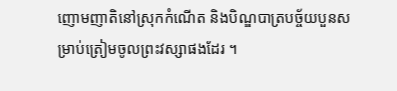ញោមញាតិនៅស្រុកកំណើត និងបិណ្ឌបាត្របច្ច័យបួនសម្រាប់ត្រៀមចូលព្រះវស្សាផងដែរ ។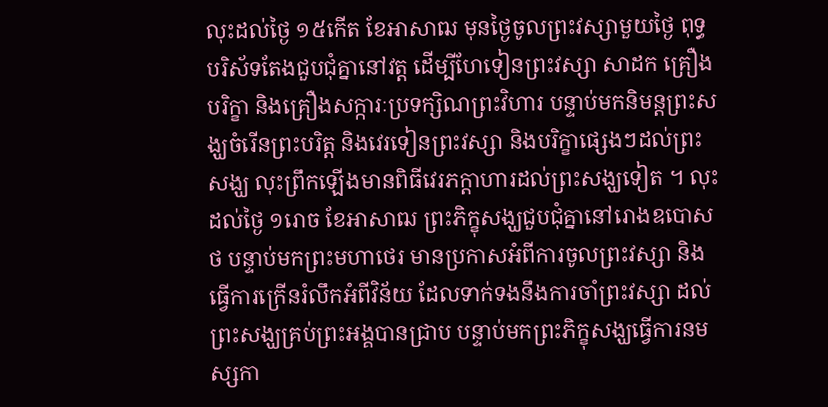លុះដល់ថ្ងៃ ១៥កើត ខែអាសាឍ មុនថ្ងៃចូលព្រះវស្សាមួយថ្ងៃ ពុទ្ធបរិស័ទតែងជួបជុំគ្នានៅវត្ត ដើម្បីហែទៀនព្រះវស្សា សាដក គ្រឿងបរិក្ខា និងគ្រឿងសក្ការៈប្រទក្សិណព្រះវិហារ បន្ទាប់មកនិមន្តព្រះសង្ឃចំរើនព្រះបរិត្ត និងវេរទៀនព្រះវស្សា និងបរិក្ខាផ្សេងៗដល់ព្រះសង្ឃ លុះព្រឹកឡើងមានពិធីវេរភក្តាហារដល់ព្រះសង្ឃទៀត ។ លុះដល់ថ្ងៃ ១រោច ខែអាសាឍ ព្រះភិក្ខុសង្ឃជួបជុំគ្នានៅរោងឧបោសថ បន្ទាប់មកព្រះមហាថេរ មានប្រកាសអំពីការចូលព្រះវស្សា និងធ្វើការក្រើនរំលឹកអំពីវិន័យ ដែលទាក់ទងនឹងការចាំព្រះវស្សា ដល់ព្រះសង្ឃគ្រប់ព្រះអង្គបានជ្រាប បន្ទាប់មកព្រះភិក្ខុសង្ឃធ្វើការនមស្សកា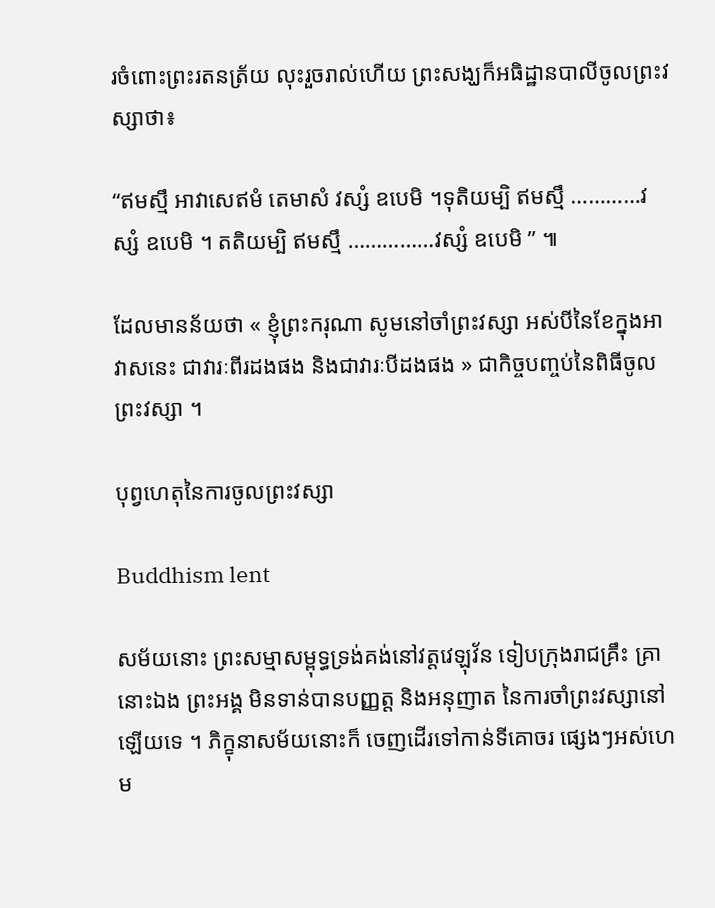រចំពោះព្រះរតនត្រ័យ លុះរួចរាល់ហើយ ព្រះសង្ឃក៏អធិដ្ឋានបាលីចូលព្រះវស្សាថា៖

“ឥមស្មឹ អាវាសេឥមំ តេមាសំ វស្សំ ឧបេមិ ។ទុតិយម្បិ ឥមស្មឹ …………វស្សំ ឧបេមិ ។ តតិយម្បិ ឥមស្មឹ ……………វស្សំ ឧបេមិ ” ៕

ដែលមានន័យថា « ខ្ញុំព្រះករុណា សូមនៅចាំព្រះវស្សា អស់បីនៃខែក្នុងអាវាសនេះ ជាវារៈពីរដងផង និងជាវារៈបីដងផង » ជាកិច្ចបញ្ចប់នៃពិធីចូលព្រះវស្សា ។

បុព្វហេតុនៃការចូលព្រះវស្សា

Buddhism lent

សម័យនោះ ព្រះសម្មាសម្ពុទ្ធទ្រង់គង់នៅវត្តវេឡុវ័ន ទៀបក្រុងរាជគ្រឹះ គ្រានោះឯង ព្រះអង្គ មិនទាន់បានបញ្ញត្ត និងអនុញាត នៃការចាំព្រះវស្សានៅឡើយទេ ។ ភិក្ខុនាសម័យនោះក៏ ចេញដើរទៅកាន់ទីគោចរ ផ្សេងៗអស់ហេម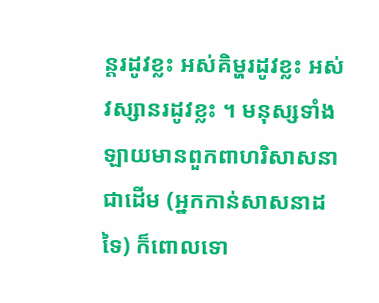ន្តរដូវខ្លះ អស់គិម្ហរដូវខ្លះ អស់វស្សានរដូវខ្លះ ។ មនុស្សទាំងឡាយមានពួកពាហរិសាសនាជាដើម (អ្នកកាន់សាសនាដទៃ) ក៏ពោលទោ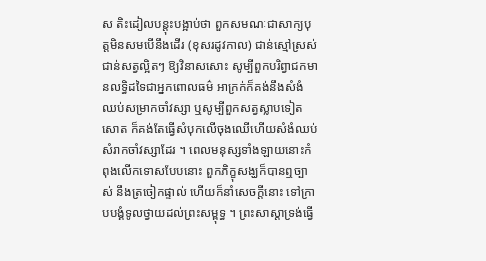ស តិះដៀលបន្តុះបង្អាប់ថា ពួកសមណៈជាសាក្យបុត្តមិនសមបើនឹងដើរ (ខុសរដូវកាល) ជាន់ស្មៅស្រស់ ជាន់សត្វល្អិតៗ ឱ្យវិនាសសោះ សូម្បីពួកបរិព្វាជកមានលទ្ធិដទៃជាអ្នកពោលធម៌ អាក្រក់ក៏គង់នឹងសំងំឈប់សម្រាកចាំវស្សា ឬសូម្បីពួកសត្វស្លាបទៀតសោត ក៏គង់តែធ្វើសំបុកលើចុងឈើហើយសំងំឈប់ សំរាកចាំវស្សាដែរ ។ ពេលមនុស្សទាំងឡាយនោះកំពុងលើកទោសបែបនោះ ពួកភិក្ខុសង្ឃក៏បានឮច្បាស់ នឹងត្រចៀកផ្ទាល់ ហើយក៏នាំសេចក្តីនោះ ទៅក្រាបបង្គំទូលថ្វាយដល់ព្រះសម្ពុទ្ធ ។ ព្រះសាស្តាទ្រង់ធ្វើ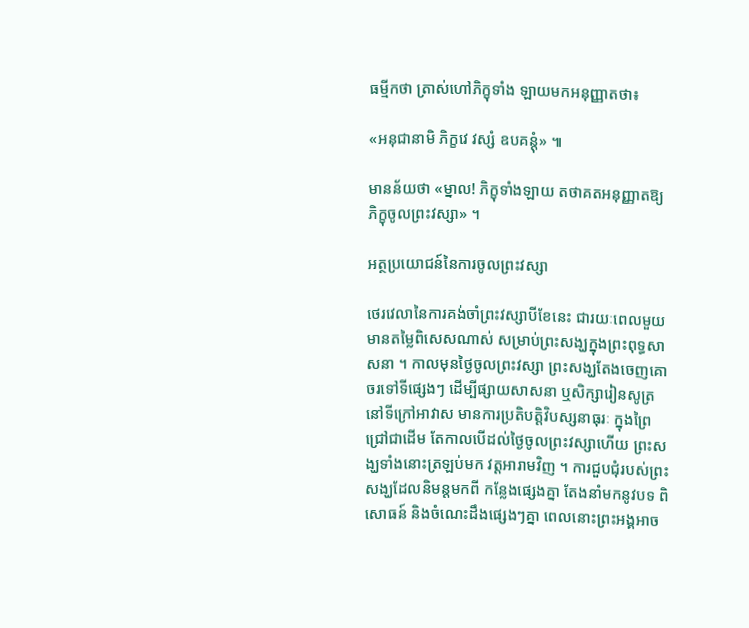ធម្មីកថា ត្រាស់ហៅភិក្ខុទាំង ឡាយមកអនុញ្ញាតថា៖

«អនុជានាមិ ភិក្ខវេ វស្សំ ឧបគន្តុំ» ៕

មានន័យថា «ម្នាល! ភិក្ខុទាំងឡាយ តថាគតអនុញ្ញាតឱ្យភិក្ខុចូលព្រះវស្សា» ។

អត្ថប្រយោជន៍នៃការចូលព្រះវស្សា

ថេរវេលានៃការគង់ចាំព្រះវស្សាបីខែនេះ ជារយៈពេលមួយមានតម្លៃពិសេសណាស់ សម្រាប់ព្រះសង្ឃក្នុងព្រះពុទ្ធសាសនា ។ កាលមុនថ្ងៃចូលព្រះវស្សា ព្រះសង្ឃតែងចេញគោចរទៅទីផ្សេងៗ ដើម្បីផ្សាយសាសនា ឬសិក្សារៀនសូត្រនៅទីក្រៅអាវាស មានការប្រតិបត្តិវិបស្សនាធុរៈ ក្នុងព្រៃជ្រៅជាដើម តែកាលបើដល់ថ្ងៃចូលព្រះវស្សាហើយ ព្រះសង្ឃទាំងនោះត្រឡប់មក វត្តអារាមវិញ ។ ការជួបជុំរបស់ព្រះសង្ឃដែលនិមន្តមកពី កន្លែងផ្សេងគ្នា តែងនាំមកនូវបទ ពិសោធន៍ និងចំណេះដឹងផ្សេងៗគ្នា ពេលនោះព្រះអង្គអាច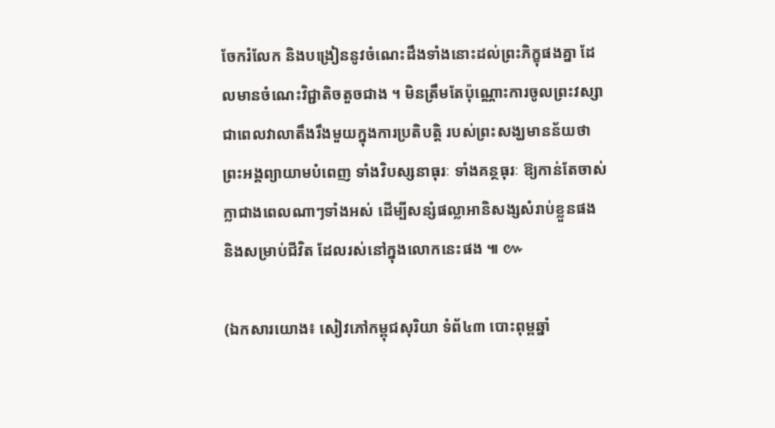ចែករំលែក និងបង្រៀននូវចំណេះដឹងទាំងនោះដល់ព្រះភិក្ខុផងគ្នា ដែលមានចំណេះវិជ្ជាតិចតួចជាង ។ មិនត្រឹមតែប៉ុណ្ណោះការចូលព្រះវស្សា ជាពេលវាលាតឹងរឹងមួយក្នុងការប្រតិបត្តិ របស់ព្រះសង្ឃមានន័យថា ព្រះអង្គព្យាយាមបំពេញ ទាំងវិបស្សនាធុរៈ ទាំងគន្ថធុរៈ ឱ្យកាន់តែចាស់ក្លាជាងពេលណាៗទាំងអស់ ដើម្បីសន្សំផល្លាអានិសង្សសំរាប់ខ្លួនផង និងសម្រាប់ជីវិត ដែលរស់នៅក្នុងលោកនេះផង ៕ ៚

(ឯកសារយោង៖ សៀវភៅកម្ពុជសុរិយា ទំព័៤៣ បោះពុម្ពឆ្នាំ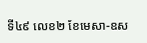ទី៤៩ លេខ២ ខែមេសា-ឧស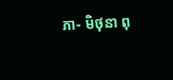ភា- មិថុនា ពុ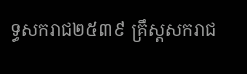ទ្ធសករាជ២៥៣៩ គ្រឹស្តសករាជ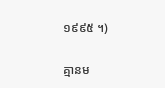១៩៩៥ ។)

គ្មានម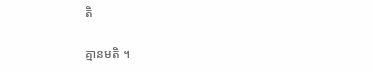តិ

គ្មានមតិ ។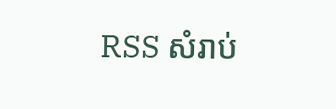RSS សំរាប់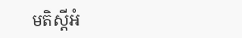មតិស្តីអំ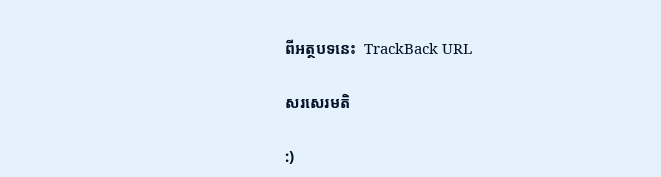ពីអត្ថបទនេះ  TrackBack URL

សរសេរមតិ

:)